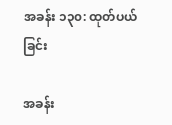အခန်း ၁၃၀: ထုတ်ပယ်ခြင်း

အခန်း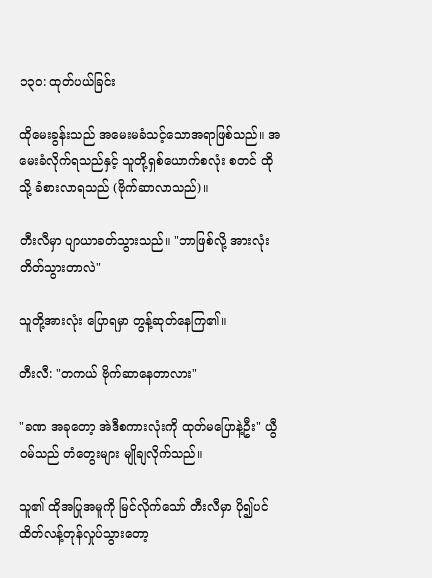၁၃၀: ထုတ်ပယ်ခြင်း

ထိုမေးခွန်းသည် အမေးမခံသင့်သောအရာဖြစ်သည်။ အမေးခံလိုက်ရသည်နှင့် သူတို့ရှစ်ယောက်စလုံး စတင် ထိုသို့ ခံစားလာရသည် (ဗိုက်ဆာလာသည်)။

တီးလီမှာ ပျာယာခတ်သွားသည်။ "ဘာဖြစ်လို့ အားလုံး တိတ်သွားတာလဲ"

သူတို့အားလုံး ပြောရမှာ တွန့်ဆုတ်နေကြ၏။

တီးလီ: "တကယ် ဗိုက်ဆာနေတာလား"

"ခဏ အခုတော့ အဲဒီစကားလုံးကို ထုတ်မပြောနဲ့ဦး" ယွီဝမ်သည် တံတွေးများ မျိုချလိုက်သည်။

သူ၏ ထိုအပြုအမူကို မြင်လိုက်သော် တီးလီမှာ ပို၍ပင် ထိတ်လန့်တုန်လှုပ်သွားတော့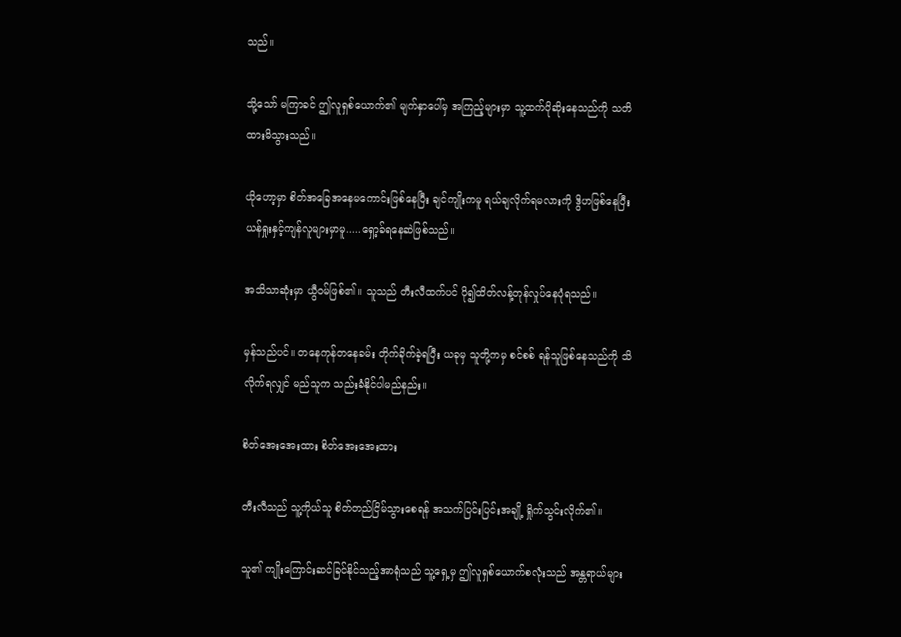သည်။

သို့သော် မကြာခင် ဤလူရှစ်ယောက်၏ မျက်နှာပေါ်မှ အကြည့်များမှာ သူ့ထက်ပိုဆိုးနေသည်ကို သတိထားမိသွားသည်။

ယိုဟော့မှာ စိတ်အခြေအနေမကောင်းဖြစ်နေပြီး ချင်ကျိုးကမူ ရယ်ချလိုက်ရမလားကို ဒွိဟဖြစ်နေပြီး ယန်ရှုးနှင့်ကျန်လူများမှာမူ.....ရှော့ခ်ရနေဆဲဖြစ်သည်။

အသိသာဆုံးမှာ ယွီဝမ်ဖြစ်၏။ သူသည် တီးလီထက်ပင် ပို၍ထိတ်လန့်တုန်လှုပ်နေပုံရသည်။

မှန်သည်ပင်။ တနေကုန်တနေခမ်း တိုက်ခိုက်ခဲ့ရပြီး ယခုမှ သူတို့ကမှ စင်စစ် ရန်သူဖြစ်နေသည်ကို သိလိုက်ရလျှင် မည်သူက သည်းခံနိုင်ပါမည်နည်း။

စိတ်အေးအေးထား စိတ်အေးအေးထား

တီးလီသည် သူ့ကိုယ်သူ စိတ်တည်ငြိမ်သွားစေရန် အသက်ပြင်းပြင်းအချို့ ရှိုက်သွင်းလိုက်၏။

သူ၏ ကျိုးကြောင်းဆင်ခြင်နိုင်သည့်အာရုံသည် သူ့ရှေ့မှ ဤလူရှစ်ယောက်စလုံးသည် အန္တရာယ်များ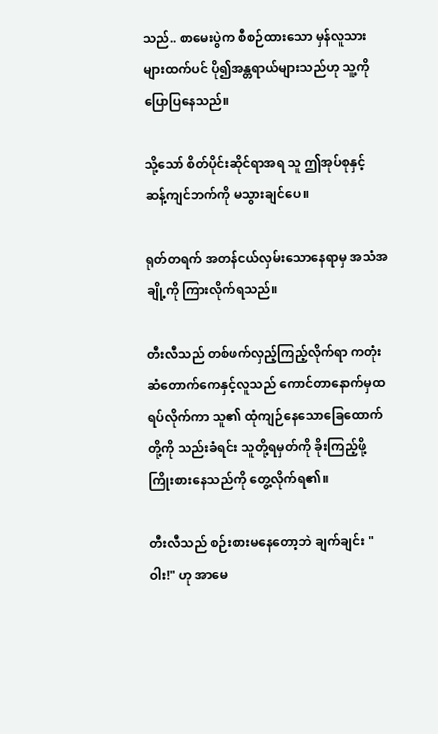သည်.. စာမေးပွဲက စီစဉ်ထားသော မှန်လူသားများထက်ပင် ပို၍အန္တရာယ်များသည်ဟု သူ့ကိုပြောပြနေသည်။

သို့သော် စိတ်ပိုင်းဆိုင်ရာအရ သူ ဤအုပ်စုနှင့် ဆန့်ကျင်ဘက်ကို မသွားချင်ပေ။

ရုတ်တရက် အတန်ငယ်လှမ်းသောနေရာမှ အသံအချို့ကို ကြားလိုက်ရသည်။

တီးလီသည် တစ်ဖက်လှည့်ကြည့်လိုက်ရာ ကတုံးဆံတောက်ကေနှင့်လူသည် ကောင်တာနောက်မှထရပ်လိုက်ကာ သူ၏ ထုံကျဉ်နေသောခြေထောက်တို့ကို သည်းခံရင်း သူတို့ရမှတ်ကို ခိုးကြည့်ဖို့ ကြိုးစားနေသည်ကို တွေ့လိုက်ရ၏။

တီးလီသည် စဉ်းစားမနေတော့ဘဲ ချက်ချင်း "ဝါး!" ဟု အာမေ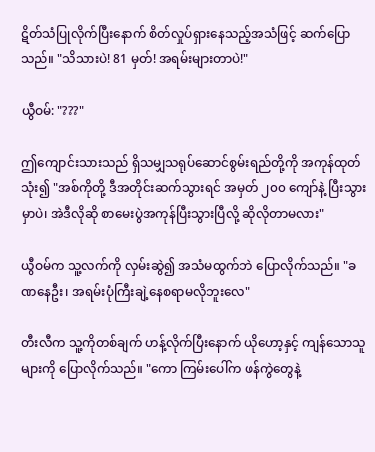ဋိတ်သံပြုလိုက်ပြီးနောက် စိတ်လှုပ်ရှားနေသည့်အသံဖြင့် ဆက်ပြောသည်။ "သိသားပဲ! 81 မှတ်! အရမ်းများတာပဲ!"

ယွီဝမ်: "???"

ဤကျောင်းသားသည် ရှိသမျှသရုပ်ဆောင်စွမ်းရည်တို့ကို အကုန်ထုတ်သုံး၍ "အစ်ကိုတို့ ဒီအတိုင်းဆက်သွားရင် အမှတ် ၂၀၀ ကျော်နဲ့ ပြီးသွားမှာပဲ၊ အဲဒီလိုဆို စာမေးပွဲအကုန်ပြီးသွားပြီလို့ ဆိုလိုတာမလား"

ယွီဝမ်က သူ့လက်ကို လှမ်းဆွဲ၍ အသံမထွက်ဘဲ ပြောလိုက်သည်။ "ခဏနေဦး၊ အရမ်းပုံကြီးချဲ့နေစရာမလိုဘူးလေ"

တီးလီက သူ့ကိုတစ်ချက် ဟန့်လိုက်ပြီးနောက် ယိုဟော့နှင့် ကျန်သောသူများကို ပြောလိုက်သည်။ "ကော ကြမ်းပေါ်က ဖန်ကွဲတွေနဲ့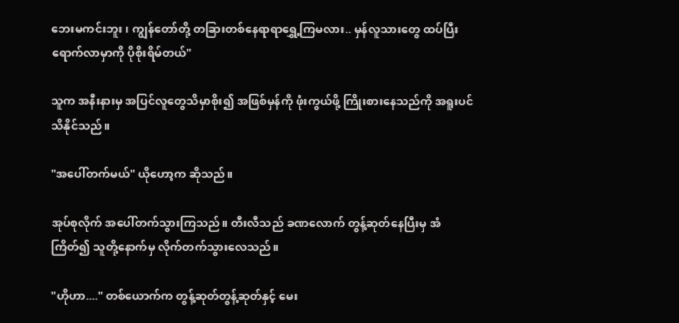ဘေးမကင်းဘူး၊ ကျွန်တော်တို့ တခြားတစ်နေရာရာရွှေ့ကြမလား.. မှန်လူသားတွေ ထပ်ပြီး ရောက်လာမှာကို ပိုစိုးရိမ်တယ်"

သူက အနီးနားမှ အပြင်လူတွေသိမှာစိုး၍ အဖြစ်မှန်ကို ဖုံးကွယ်ဖို့ ကြိုးစားနေသည်ကို အရူးပင် သိနိုင်သည်။

"အပေါ်တက်မယ်" ယိုဟော့က ဆိုသည်။

အုပ်စုလိုက် အပေါ်တက်သွားကြသည်။ တီးလီသည် ခဏလောက် တွန့်ဆုတ်နေပြီးမှ အံကြိတ်၍ သူတို့နောက်မှ လိုက်တက်သွားလေသည်။

"ဟိုဟာ...." တစ်ယောက်က တွန့်ဆုတ်တွန့်ဆုတ်နှင့် မေး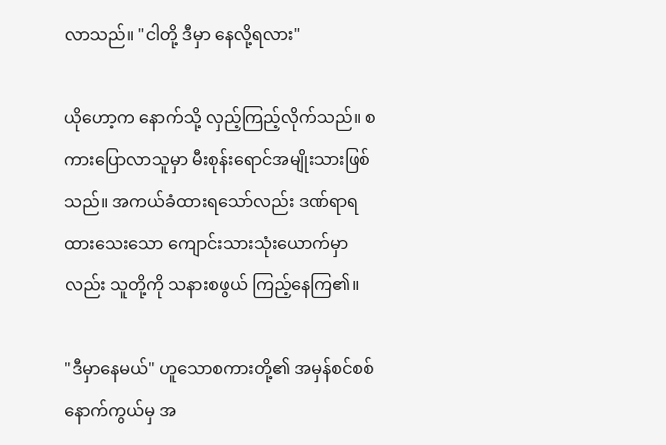လာသည်။ "ငါတို့ ဒီမှာ နေလို့ရလား"

ယိုဟော့က နောက်သို့ လှည့်ကြည့်လိုက်သည်။ စကားပြောလာသူမှာ မီးစုန်းရောင်အမျိုးသားဖြစ်သည်။ အကယ်ခံထားရသော်လည်း ဒဏ်ရာရထားသေးသော ကျောင်းသားသုံးယောက်မှာလည်း သူတို့ကို သနားစဖွယ် ကြည့်နေကြ၏။

"ဒီမှာနေမယ်" ဟူသောစကားတို့၏ အမှန်စင်စစ် နောက်ကွယ်မှ အ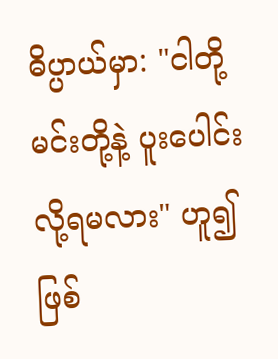ဓိပ္ပာယ်မှာ: "ငါတို့ မင်းတို့နဲ့ ပူးပေါင်းလို့ရမလား" ဟူ၍ဖြစ်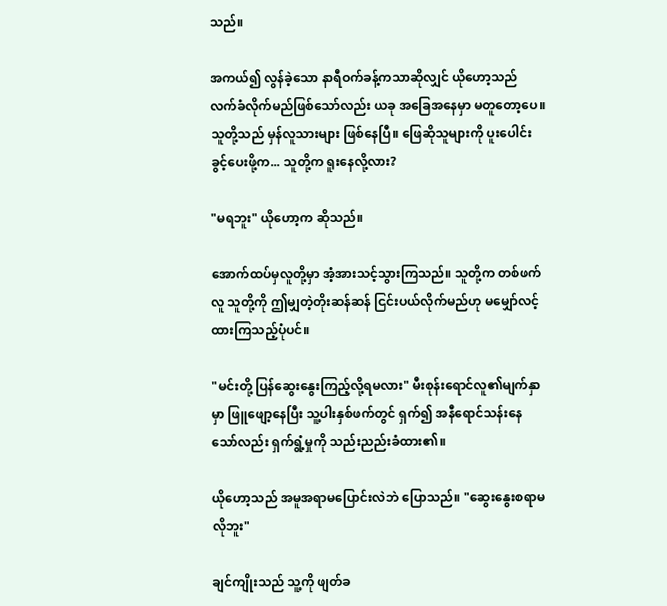သည်။

အကယ်၍ လွန်ခဲ့သော နာရီဝက်ခန့်ကသာဆိုလျှင် ယိုဟော့သည် လက်ခံလိုက်မည်ဖြစ်သော်လည်း ယခု အခြေအနေမှာ မတူတော့ပေ။ သူတို့သည် မှန်လူသားများ ဖြစ်နေပြီ။ ဖြေဆိုသူများကို ပူးပေါင်းခွင့်ပေးဖို့က... သူတို့က ရူးနေလို့လား?

"မရဘူး" ယိုဟော့က ဆိုသည်။

အောက်ထပ်မှလူတို့မှာ အံ့အားသင့်သွားကြသည်။ သူတို့က တစ်ဖက်လူ သူတို့ကို ဤမျှတဲ့တိုးဆန်ဆန် ငြင်းပယ်လိုက်မည်ဟု မမျှော်လင့်ထားကြသည့်ပုံပင်။

"မင်းတို့ ပြန်ဆွေးနွေးကြည့်လို့ရမလား" မီးစုန်းရောင်လူ၏မျက်နှာမှာ ဖြူဖျော့နေပြီး သူ့ပါးနှစ်ဖက်တွင် ရှက်၍ အနီရောင်သန်းနေသော်လည်း ရှက်ရွံ့မှုကို သည်းညည်းခံထား၏။

ယိုဟော့သည် အမူအရာမပြောင်းလဲဘဲ ပြောသည်။ "ဆွေးနွေးစရာမလိုဘူး"

ချင်ကျိုးသည် သူ့ကို ဖျတ်ခ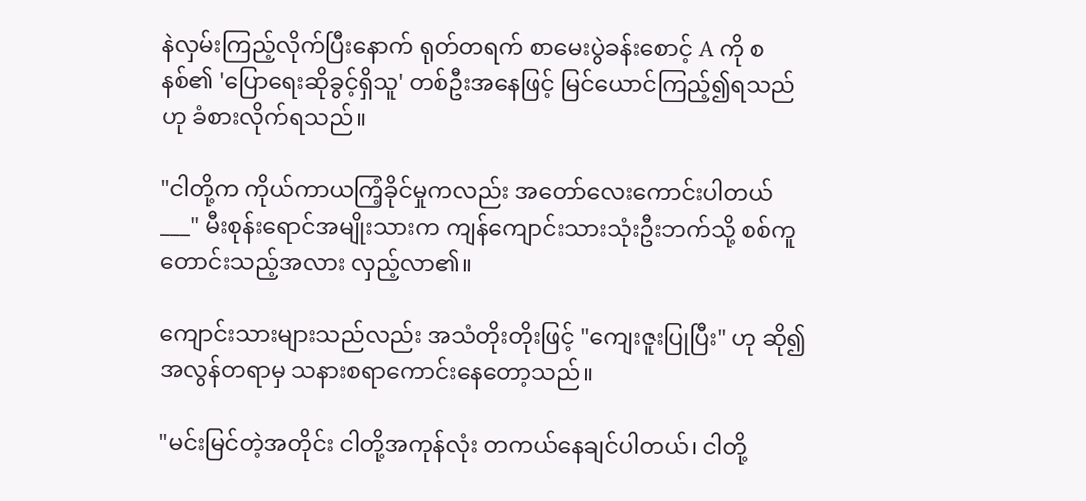နဲလှမ်းကြည့်လိုက်ပြီးနောက် ရုတ်တရက် စာမေးပွဲခန်းစောင့် A ကို စနစ်၏ 'ပြောရေးဆိုခွင့်ရှိသူ' တစ်ဦးအနေဖြင့် မြင်ယောင်ကြည့်၍ရသည်ဟု ခံစားလိုက်ရသည်။

"ငါတို့က ကိုယ်ကာယကြံ့ခိုင်မှုကလည်း အတော်လေးကောင်းပါတယ်___" မီးစုန်းရောင်အမျိုးသားက ကျန်ကျောင်းသားသုံးဦးဘက်သို့ စစ်ကူတောင်းသည့်အလား လှည့်လာ၏။

ကျောင်းသားများသည်လည်း အသံတိုးတိုးဖြင့် "ကျေးဇူးပြုပြီး" ဟု ဆို၍ အလွန်တရာမှ သနားစရာကောင်းနေတော့သည်။

"မင်းမြင်တဲ့အတိုင်း ငါတို့အကုန်လုံး တကယ်နေချင်ပါတယ်၊ ငါတို့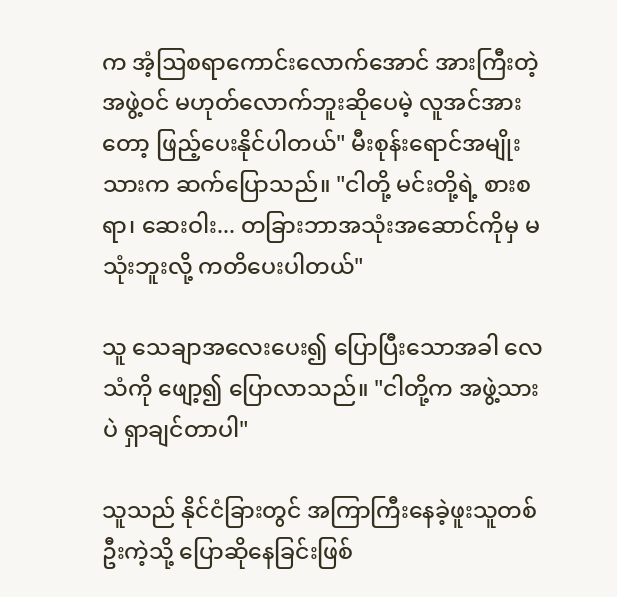က အံ့ဩစရာကောင်းလောက်အောင် အားကြီးတဲ့အဖွဲ့ဝင် မဟုတ်လောက်ဘူးဆိုပေမဲ့ လူအင်အားတော့ ဖြည့်ပေးနိုင်ပါတယ်" မီးစုန်းရောင်အမျိုးသားက ဆက်ပြောသည်။ "ငါတို့ မင်းတို့ရဲ့ စားစရာ၊ ဆေးဝါး... တခြားဘာအသုံးအဆောင်ကိုမှ မသုံးဘူးလို့ ကတိပေးပါတယ်"

သူ သေချာအလေးပေး၍ ပြောပြီးသောအခါ လေသံကို ဖျော့၍ ပြောလာသည်။ "ငါတို့က အဖွဲ့သားပဲ ရှာချင်တာပါ"

သူသည် နိုင်ငံခြားတွင် အကြာကြီးနေခဲ့ဖူးသူတစ်ဦးကဲ့သို့ ပြောဆိုနေခြင်းဖြစ်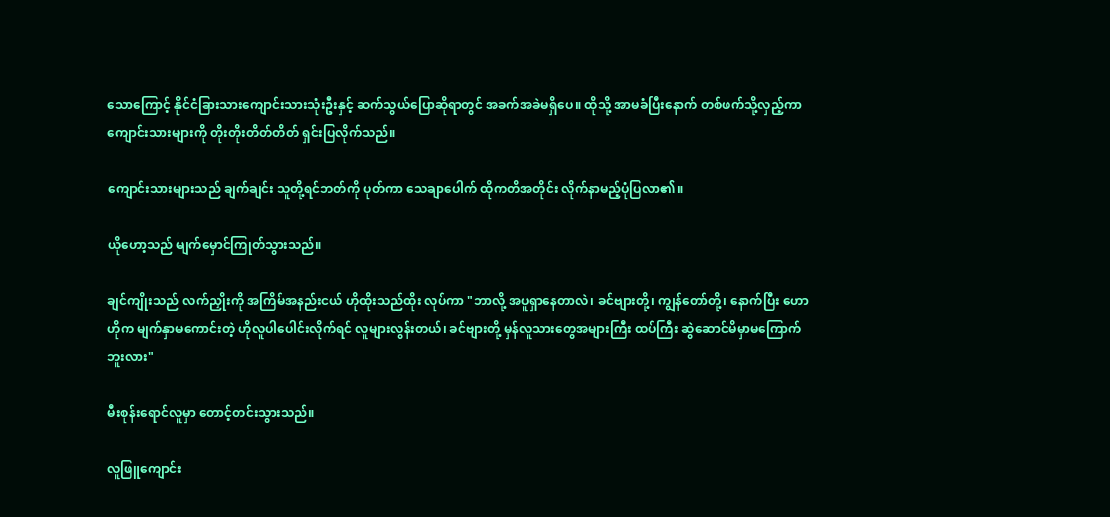သောကြောင့် နိုင်ငံခြားသားကျောင်းသားသုံးဦးနှင့် ဆက်သွယ်ပြောဆိုရာတွင် အခက်အခဲမရှိပေ။ ထိုသို့ အာမခံပြီးနောက် တစ်ဖက်သို့လှည့်ကာ ကျောင်းသားများကို တိုးတိုးတိတ်တိတ် ရှင်းပြလိုက်သည်။

ကျောင်းသားများသည် ချက်ချင်း သူတို့ရင်ဘတ်ကို ပုတ်ကာ သေချာပေါက် ထိုကတိအတိုင်း လိုက်နာမည့်ပုံပြလာ၏။

ယိုဟော့သည် မျက်မှောင်ကြုတ်သွားသည်။

ချင်ကျိုးသည် လက်ညှိုးကို အကြိမ်အနည်းငယ် ဟိုထိုးသည်ထိုး လုပ်ကာ "ဘာလို့ အပူရှာနေတာလဲ၊ ခင်ဗျားတို့၊ ကျွန်တော်တို့၊ နောက်ပြီး ဟောဟိုက မျက်နှာမကောင်းတဲ့ ဟိုလူပါပေါင်းလိုက်ရင် လူများလွန်းတယ်၊ ခင်ဗျားတို့ မှန်လူသားတွေအများကြီး ထပ်ကြီး ဆွဲဆောင်မိမှာမကြောက်ဘူးလား"

မီးစုန်းရောင်လူမှာ တောင့်တင်းသွားသည်။

လူဖြူကျောင်း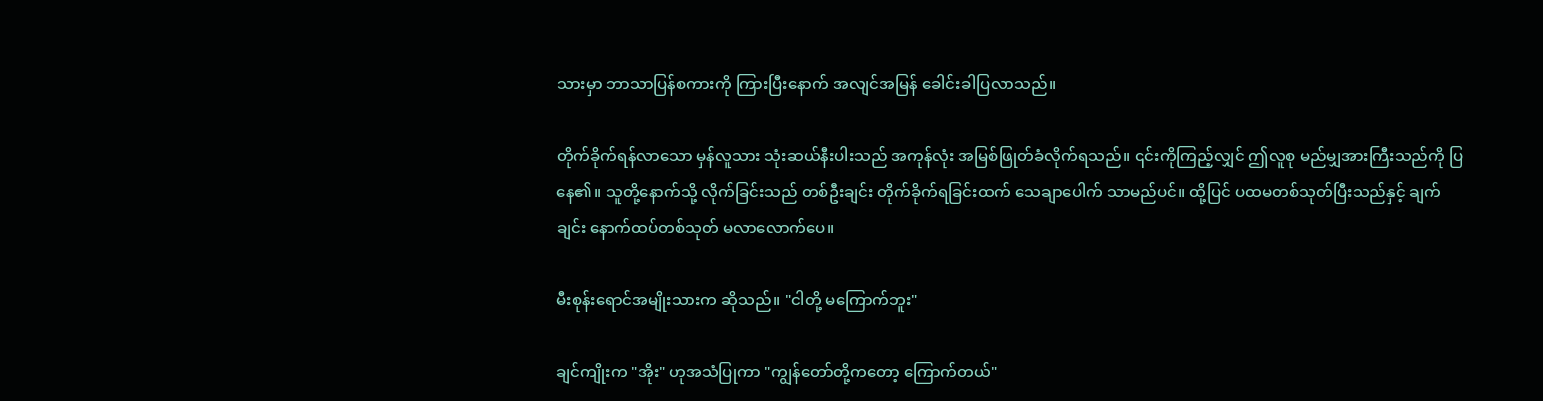သားမှာ ဘာသာပြန်စကားကို ကြားပြီးနောက် အလျင်အမြန် ခေါင်းခါပြလာသည်။

တိုက်ခိုက်ရန်လာသော မှန်လူသား သုံးဆယ်နီးပါးသည် အကုန်လုံး အမြစ်ဖြုတ်ခံလိုက်ရသည်။ ၎င်းကိုကြည့်လျှင် ဤလူစု မည်မျှအားကြီးသည်ကို ပြနေ၏။ သူတို့နောက်သို့ လိုက်ခြင်းသည် တစ်ဦးချင်း တိုက်ခိုက်ရခြင်းထက် သေချာပေါက် သာမည်ပင်။ ထို့ပြင် ပထမတစ်သုတ်ပြီးသည်နှင့် ချက်ချင်း နောက်ထပ်တစ်သုတ် မလာလောက်ပေ။

မီးစုန်းရောင်အမျိုးသားက ဆိုသည်။ "ငါတို့ မကြောက်ဘူး"

ချင်ကျိုးက "အိုး" ဟုအသံပြုကာ "ကျွန်တော်တို့ကတော့ ကြောက်တယ်"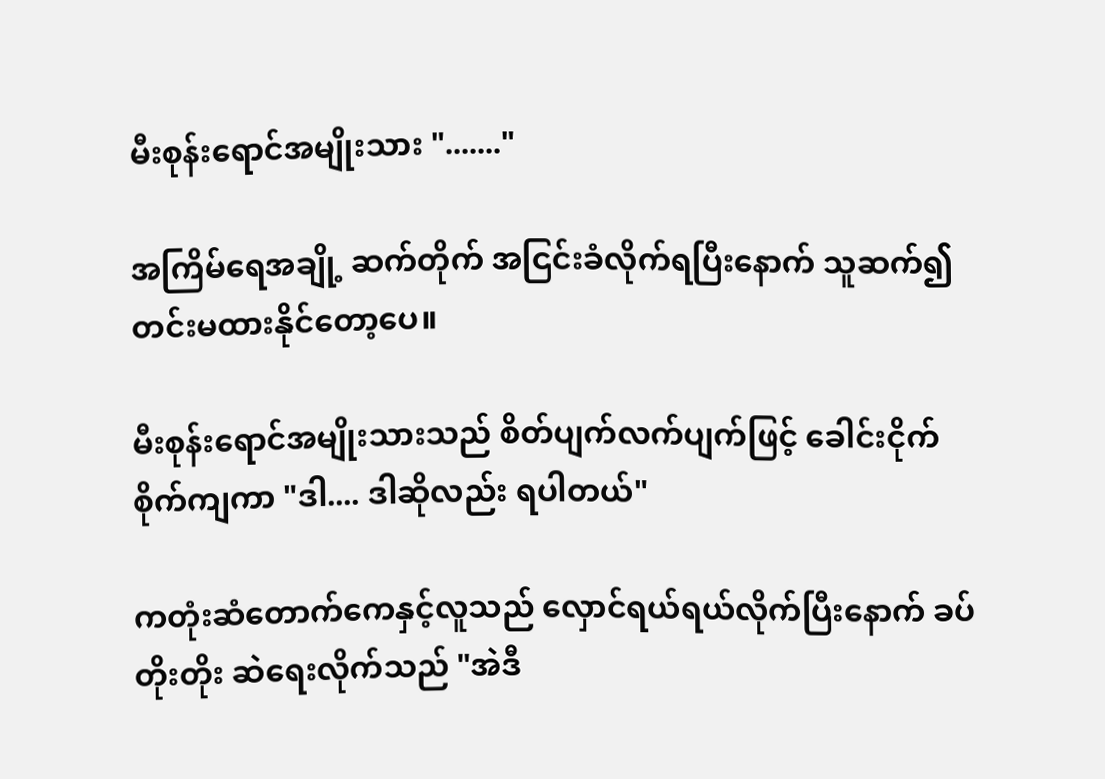မီးစုန်းရောင်အမျိုးသား "......."

အကြိမ်ရေအချို့ ဆက်တိုက် အငြင်းခံလိုက်ရပြီးနောက် သူဆက်၍ တင်းမထားနိုင်တော့ပေ။

မီးစုန်းရောင်အမျိုးသားသည် စိတ်ပျက်လက်ပျက်ဖြင့် ခေါင်းငိုက်စိုက်ကျကာ "ဒါ.... ဒါဆိုလည်း ရပါတယ်"

ကတုံးဆံတောက်ကေနှင့်လူသည် လှောင်ရယ်ရယ်လိုက်ပြီးနောက် ခပ်တိုးတိုး ဆဲရေးလိုက်သည် "အဲဒီ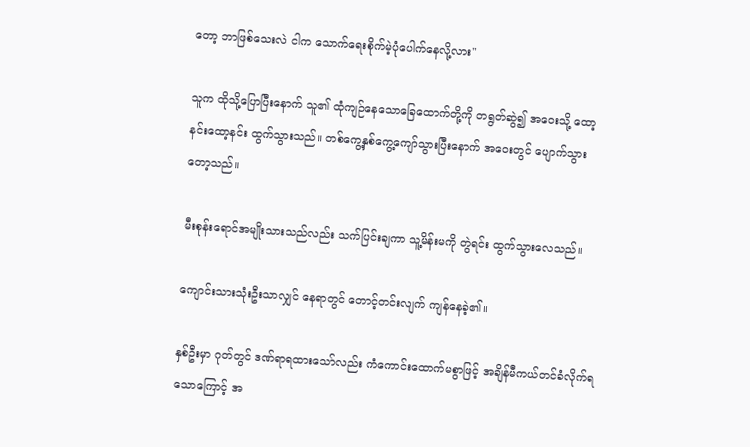တော့ ဘာဖြစ်သေးလဲ ငါက သောက်ရေးစိုက်မဲ့ပုံပေါက်နေလို့လား"

သူက ထိုသို့ပြောပြီးနောက် သူ၏ ထုံကျဉ်နေသောခြေထောက်တို့ကို တရွတ်ဆွဲ၍ အဝေးသို့ ထော့နင်းထော့နင်း ထွက်သွားသည်။ တစ်ကွေ့နှစ်ကွေ့ကျော်သွားပြီးနောက် အဝေးတွင် ပျောက်သွားတော့သည်။

မီးစုန်းရောင်အမျိုးသားသည်လည်း သက်ပြင်းချကာ သူ့မိန်းမကို တွဲရင်း ထွက်သွားလေသည်။

ကျောင်းသားသုံးဦးသာလျှင် နေရာတွင် တောင့်တင်းလျက် ကျန်နေခဲ့၏။

နှစ်ဦးမှာ ဂုတ်တွင် ဒဏ်ရာရထားသော်လည်း ကံကောင်းထောက်မစွာဖြင့် အချိန်မီကယ်တင်ခံလိုက်ရသောကြောင့် အ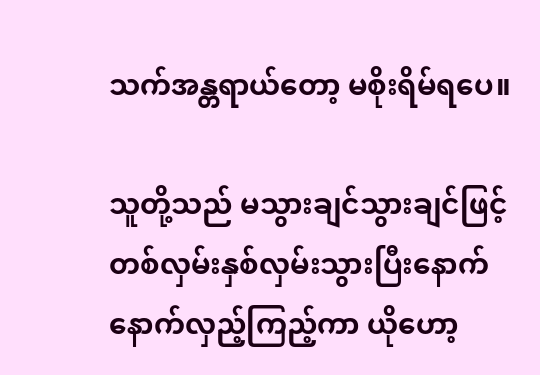သက်အန္တရာယ်တော့ မစိုးရိမ်ရပေ။

သူတို့သည် မသွားချင်သွားချင်ဖြင့် တစ်လှမ်းနှစ်လှမ်းသွားပြီးနောက် နောက်လှည့်ကြည့်ကာ ယိုဟော့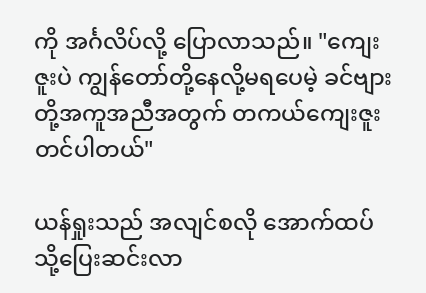ကို အင်္ဂလိပ်လို့ ပြောလာသည်။ "ကျေးဇူးပဲ ကျွန်တော်တို့နေလို့မရပေမဲ့ ခင်ဗျားတို့အကူအညီအတွက် တကယ်ကျေးဇူးတင်ပါတယ်"

ယန်ရှုးသည် အလျင်စလို အောက်ထပ်သို့ပြေးဆင်းလာ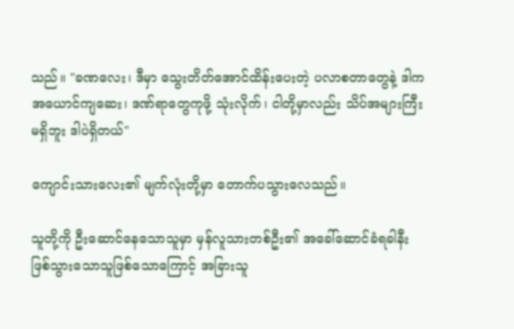သည်။ "ခဏလေး၊ ဒီမှာ သွေးတိတ်အောင်ထိန်းပေးတဲ့ ပလာစတာတွေနဲ့ ဒါက အယောင်ကျဆေး၊ ဒဏ်ရာတွေကုဖို့ သုံးလိုက်၊ ငါတို့မှာလည်း သိပ်အများကြီးမရှိဘူး ဒါပဲရှိတယ်"

ကျောင်းသားလေး၏ မျက်လုံးတို့မှာ တောက်ပသွားလေသည်။

သူတို့ကို ဦးဆောင်နေသောသူမှာ မှန်လူသားတစ်ဦး၏ အခေါ်ဆောင်ခံရခါနီးဖြစ်သွားသောသူဖြစ်သောကြောင့် အခြားသူ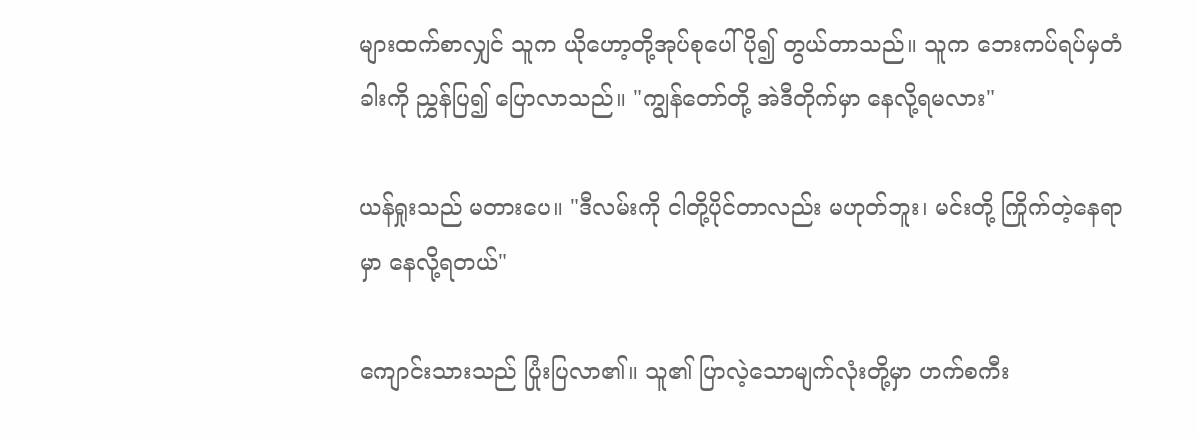များထက်စာလျှင် သူက ယိုဟော့တို့အုပ်စုပေါ် ပို၍ တွယ်တာသည်။ သူက ဘေးကပ်ရပ်မှတံခါးကို ညွှန်ပြ၍ ပြောလာသည်။ "ကျွန်တော်တို့ အဲဒီတိုက်မှာ နေလို့ရမလား"

ယန်ရှုးသည် မတားပေ။ "ဒီလမ်းကို ငါတို့ပိုင်တာလည်း မဟုတ်ဘူး၊ မင်းတို့ ကြိုက်တဲ့နေရာမှာ နေလို့ရတယ်"

ကျောင်းသားသည် ပြုံးပြလာ၏။ သူ၏ ပြာလဲ့သောမျက်လုံးတို့မှာ ဟက်စကီး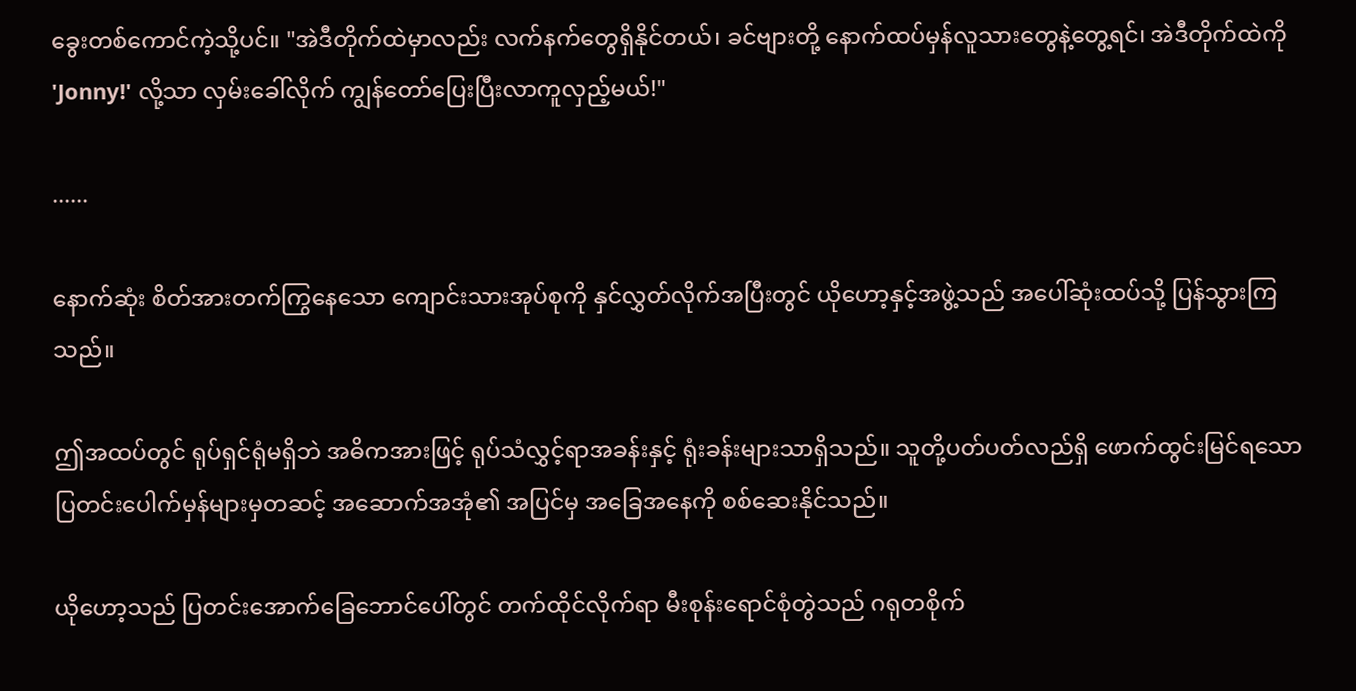ခွေးတစ်ကောင်ကဲ့သို့ပင်။ "အဲဒီတိုက်ထဲမှာလည်း လက်နက်တွေရှိနိုင်တယ်၊ ခင်ဗျားတို့ နောက်ထပ်မှန်လူသားတွေနဲ့တွေ့ရင်၊ အဲဒီတိုက်ထဲကို 'Jonny!' လို့သာ လှမ်းခေါ်လိုက် ကျွန်တော်ပြေးပြီးလာကူလှည့်မယ်!"

......

နောက်ဆုံး စိတ်အားတက်ကြွနေသော ကျောင်းသားအုပ်စုကို နှင်လွှတ်လိုက်အပြီးတွင် ယိုဟော့နှင့်အဖွဲ့သည် အပေါ်ဆုံးထပ်သို့ ပြန်သွားကြသည်။

ဤအထပ်တွင် ရုပ်ရှင်ရုံမရှိဘဲ အဓိကအားဖြင့် ရုပ်သံလွှင့်ရာအခန်းနှင့် ရုံးခန်းများသာရှိသည်။ သူတို့ပတ်ပတ်လည်ရှိ ဖောက်ထွင်းမြင်ရသောပြတင်းပေါက်မှန်များမှတဆင့် အဆောက်အအုံ၏ အပြင်မှ အခြေအနေကို စစ်ဆေးနိုင်သည်။

ယိုဟော့သည် ပြတင်းအောက်ခြေဘောင်ပေါ်တွင် တက်ထိုင်လိုက်ရာ မီးစုန်းရောင်စုံတွဲသည် ဂရုတစိုက်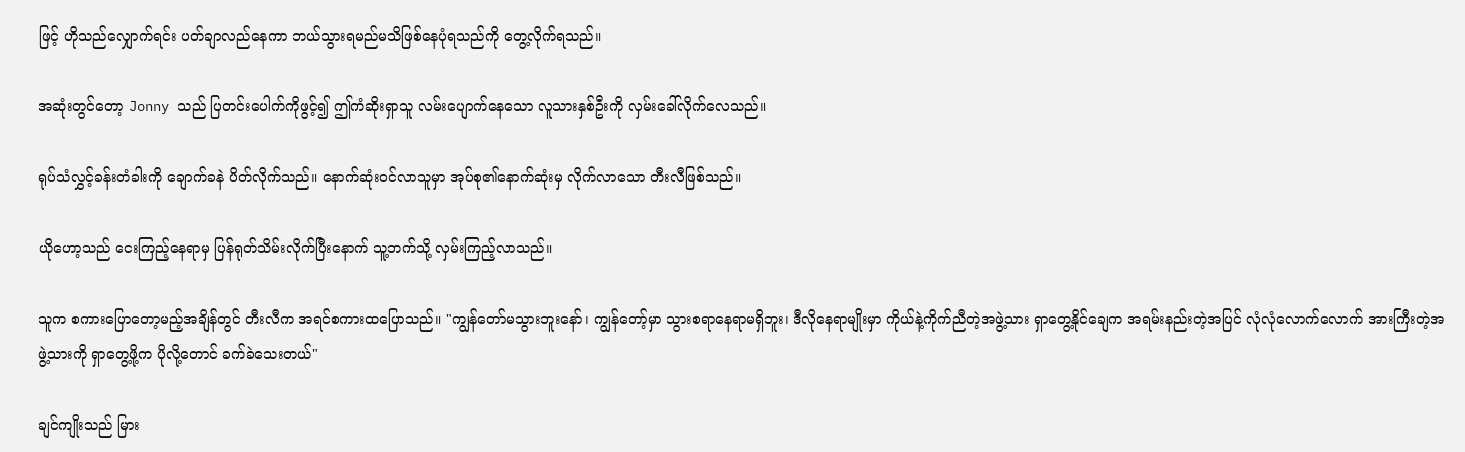ဖြင့် ဟိုသည်လျှောက်ရင်း ပတ်ချာလည်နေကာ ဘယ်သွားရမည်မသိဖြစ်နေပုံရသည်ကို တွေ့လိုက်ရသည်။

အဆုံးတွင်တော့ Jonny သည် ပြတင်းပေါက်ကိုဖွင့်၍ ဤကံဆိုးရှာသူ လမ်းပျောက်နေသော လူသားနှစ်ဦးကို လှမ်းခေါ်လိုက်လေသည်။

ရုပ်သံလွှင့်ခန်းတံခါးကို ချောက်ခနဲ ပိတ်လိုက်သည်။ နောက်ဆုံးဝင်လာသူမှာ အုပ်စု၏နောက်ဆုံးမှ လိုက်လာသော တီးလီဖြစ်သည်။

ယိုဟော့သည် ငေးကြည့်နေရာမှ ပြန်ရုတ်သိမ်းလိုက်ပြီးနောက် သူ့ဘက်သို့ လှမ်းကြည့်လာသည်။

သူက စကားပြောတော့မည့်အချိန်တွင် တီးလီက အရင်စကားထပြောသည်။ "ကျွန်တော်မသွားဘူးနော်၊ ကျွန်တော့်မှာ သွားစရာနေရာမရှိဘူး၊ ဒီလိုနေရာမျိုးမှာ ကိုယ်နဲ့ကိုက်ညီတဲ့အဖွဲ့သား ရှာတွေ့နိုင်ချေက အရမ်းနည်းတဲ့အပြင် လုံလုံလောက်လောက် အားကြီးတဲ့အဖွဲ့သားကို ရှာတွေ့ဖို့က ပိုလို့တောင် ခက်ခဲသေးတယ်"

ချင်ကျိုးသည် မြား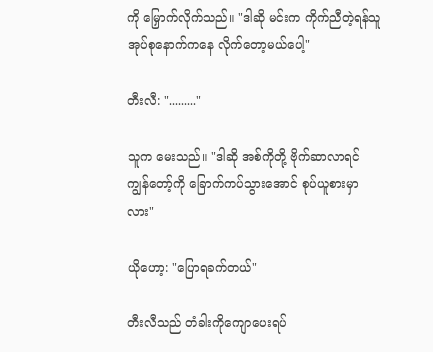ကို မြှောက်လိုက်သည်။ "ဒါဆို မင်းက ကိုက်ညီတဲ့ရန်သူအုပ်စုနောက်ကနေ လိုက်တော့မယ်ပေါ့"

တီးလီ: "........."

သူက မေးသည်။ "ဒါဆို အစ်ကိုတို့ ဗိုက်ဆာလာရင် ကျွန်တော့်ကို ခြောက်ကပ်သွားအောင် စုပ်ယူစားမှာလား"

ယိုဟော့: "ပြောရခက်တယ်"

တီးလီသည် တံခါးကိုကျောပေးရပ်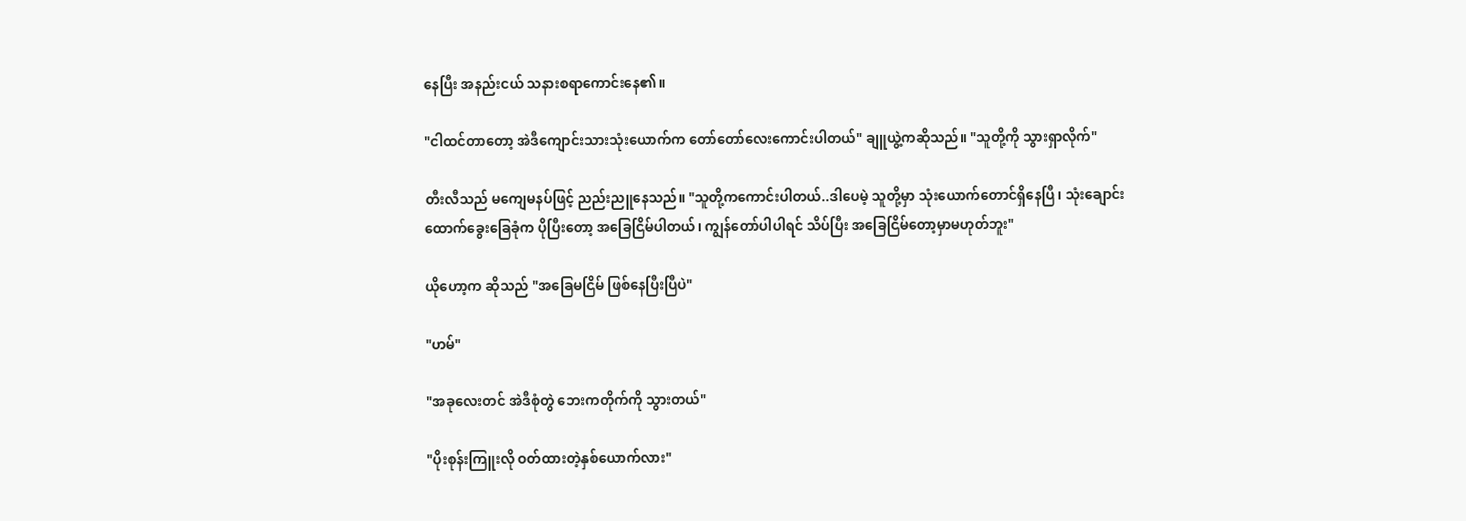နေပြီး အနည်းငယ် သနားစရာကောင်းနေ၏။

"ငါထင်တာတော့ အဲဒီကျောင်းသားသုံးယောက်က တော်တော်လေးကောင်းပါတယ်" ချူယွဲ့ကဆိုသည်။ "သူတို့ကို သွားရှာလိုက်"

တီးလီသည် မကျေမနပ်ဖြင့် ညည်းညူနေသည်။ "သူတို့ကကောင်းပါတယ်..ဒါပေမဲ့ သူတို့မှာ သုံးယောက်တောင်ရှိနေပြီ၊ သုံးချောင်းထောက်ခွေးခြေခုံက ပိုပြီးတော့ အခြေငြိမ်ပါတယ်၊ ကျွန်တော်ပါပါရင် သိပ်ပြီး အခြေငြိမ်တော့မှာမဟုတ်ဘူး"

ယိုဟော့က ဆိုသည် "အခြေမငြိမ် ဖြစ်နေပြီးပြီပဲ"

"ဟမ်"

"အခုလေးတင် အဲဒီစုံတွဲ ဘေးကတိုက်ကို သွားတယ်"

"ပိုးစုန်းကြူးလို ဝတ်ထားတဲ့နှစ်ယောက်လား"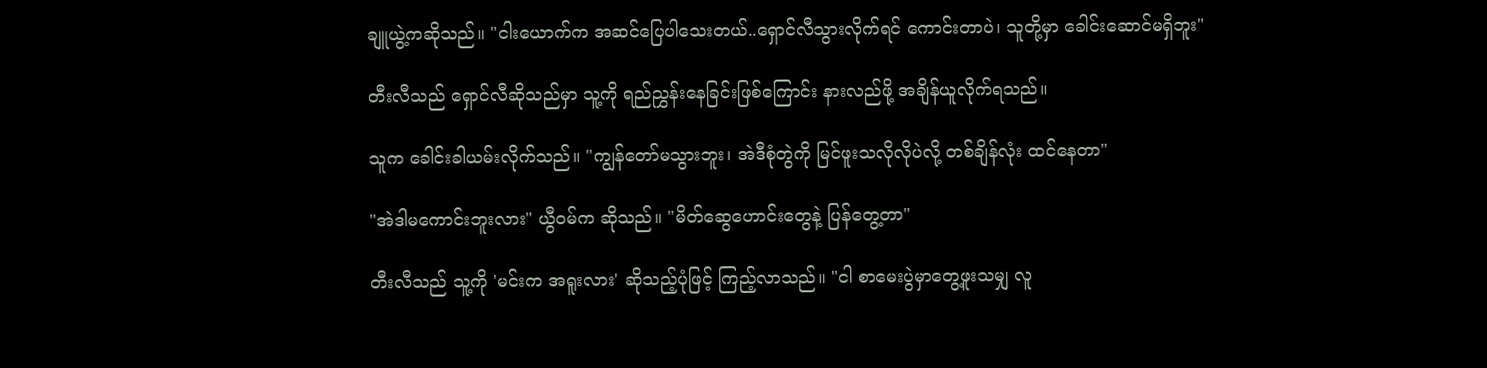ချူယွဲ့ကဆိုသည်။ "ငါးယောက်က အဆင်ပြေပါသေးတယ်..ရှောင်လီသွားလိုက်ရင် ကောင်းတာပဲ၊ သူတို့မှာ ခေါင်းဆောင်မရှိဘူး"

တီးလီသည် ရှောင်လီဆိုသည်မှာ သူ့ကို ရည်ညွှန်းနေခြင်းဖြစ်ကြောင်း နားလည်ဖို့ အချိန်ယူလိုက်ရသည်။

သူက ခေါင်းခါယမ်းလိုက်သည်။ "ကျွန်တော်မသွားဘူး၊ အဲဒီစုံတွဲကို မြင်ဖူးသလိုလိုပဲလို့ တစ်ချိန်လုံး ထင်နေတာ"

"အဲဒါမကောင်းဘူးလား" ယွီဝမ်က ဆိုသည်။ "မိတ်ဆွေဟောင်းတွေနဲ့ ပြန်တွေ့တာ"

တီးလီသည် သူ့ကို 'မင်းက အရူးလား' ဆိုသည့်ပုံဖြင့် ကြည့်လာသည်။ "ငါ စာမေးပွဲမှာတွေ့ဖူးသမျှ လူ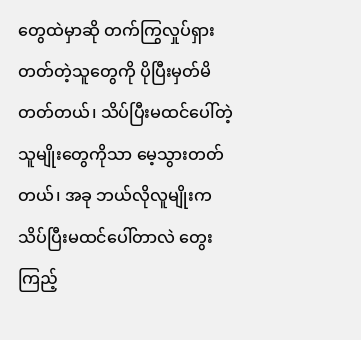တွေထဲမှာဆို တက်ကြွလှုပ်ရှားတတ်တဲ့သူတွေကို ပိုပြီးမှတ်မိတတ်တယ်၊ သိပ်ပြီးမထင်ပေါ်တဲ့သူမျိုးတွေကိုသာ မေ့သွားတတ်တယ်၊ အခု ဘယ်လိုလူမျိုးက သိပ်ပြီးမထင်ပေါ်တာလဲ တွေးကြည့်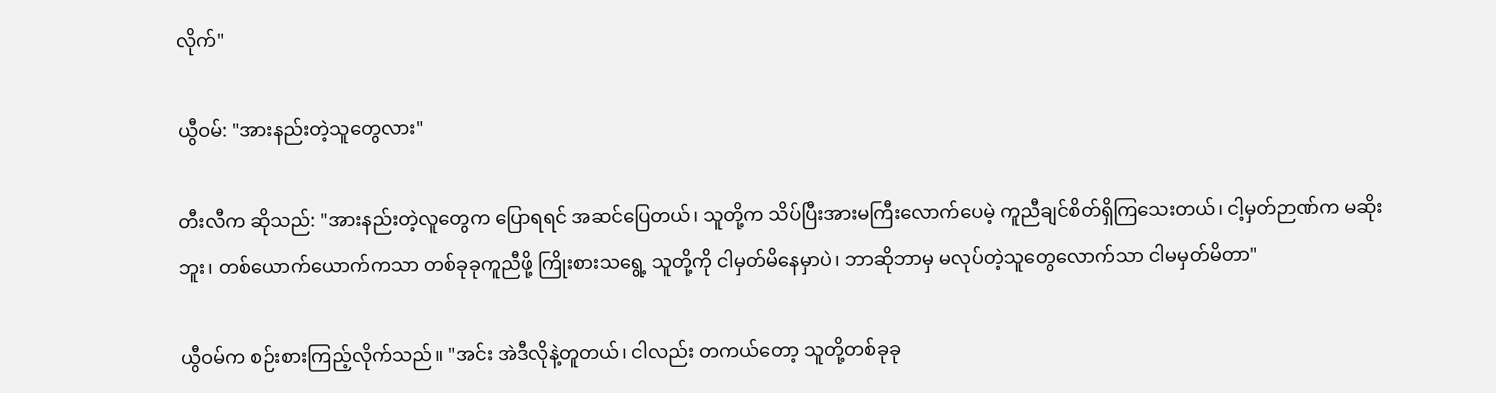လိုက်"

ယွီဝမ်: "အားနည်းတဲ့သူတွေလား"

တီးလီက ဆိုသည်: "အားနည်းတဲ့လူတွေက ပြောရရင် အဆင်ပြေတယ်၊ သူတို့က သိပ်ပြီးအားမကြီးလောက်ပေမဲ့ ကူညီချင်စိတ်ရှိကြသေးတယ်၊ ငါ့မှတ်ဉာဏ်က မဆိုးဘူး၊ တစ်ယောက်ယောက်ကသာ တစ်ခုခုကူညီဖို့ ကြိုးစားသရွေ့ သူတို့ကို ငါမှတ်မိနေမှာပဲ၊ ဘာဆိုဘာမှ မလုပ်တဲ့သူတွေလောက်သာ ငါမမှတ်မိတာ"

ယွီဝမ်က စဉ်းစားကြည့်လိုက်သည်။ "အင်း အဲဒီလိုနဲ့တူတယ်၊ ငါလည်း တကယ်တော့ သူတို့တစ်ခုခု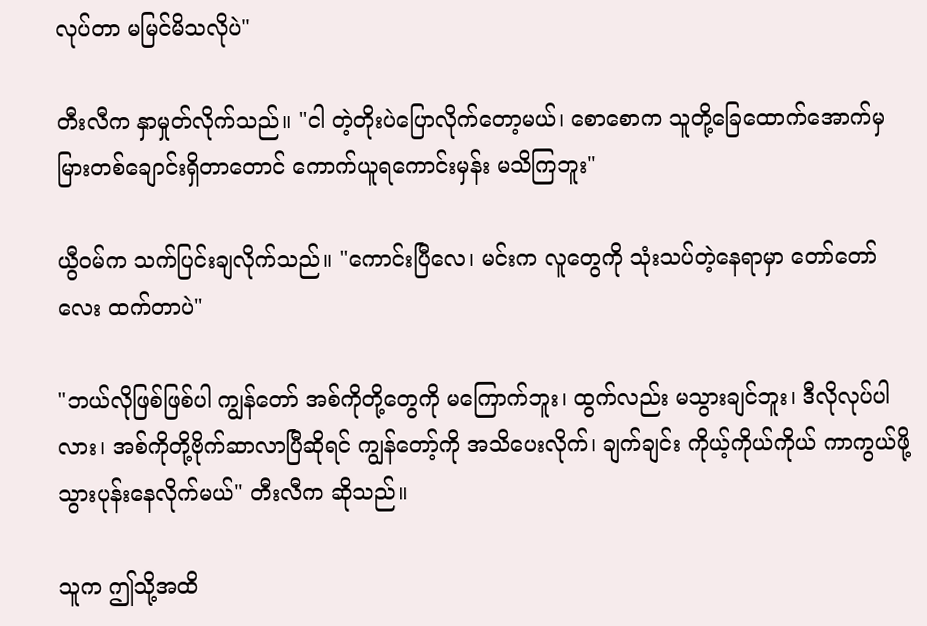လုပ်တာ မမြင်မိသလိုပဲ"

တီးလီက နှာမှုတ်လိုက်သည်။ "ငါ တဲ့တိုးပဲပြောလိုက်တော့မယ်၊ စောစောက သူတို့ခြေထောက်အောက်မှ မြားတစ်ချောင်းရှိတာတောင် ကောက်ယူရကောင်းမှန်း မသိကြဘူး"

ယွီဝမ်က သက်ပြင်းချလိုက်သည်။ "ကောင်းပြီလေ၊ မင်းက လူတွေကို သုံးသပ်တဲ့နေရာမှာ တော်တော်လေး ထက်တာပဲ"

"ဘယ်လိုဖြစ်ဖြစ်ပါ ကျွန်တော် အစ်ကိုတို့တွေကို မကြောက်ဘူး၊ ထွက်လည်း မသွားချင်ဘူး၊ ဒီလိုလုပ်ပါလား၊ အစ်ကိုတို့ဗိုက်ဆာလာပြီဆိုရင် ကျွန်တော့်ကို အသိပေးလိုက်၊ ချက်ချင်း ကိုယ့်ကိုယ်ကိုယ် ကာကွယ်ဖို့ သွားပုန်းနေလိုက်မယ်" တီးလီက ဆိုသည်။

သူက ဤသို့အထိ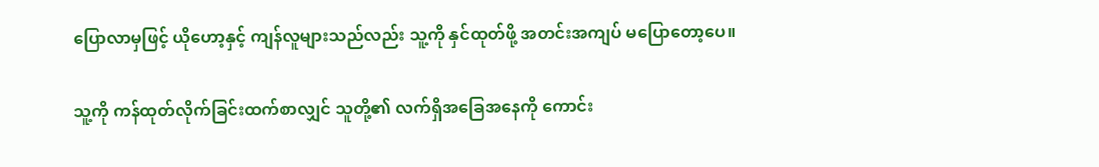ပြောလာမှဖြင့် ယိုဟော့နှင့် ကျန်လူများသည်လည်း သူ့ကို နှင်ထုတ်ဖို့ အတင်းအကျပ် မပြောတော့ပေ။

သူ့ကို ကန်ထုတ်လိုက်ခြင်းထက်စာလျှင် သူတို့၏ လက်ရှိအခြေအနေကို ကောင်း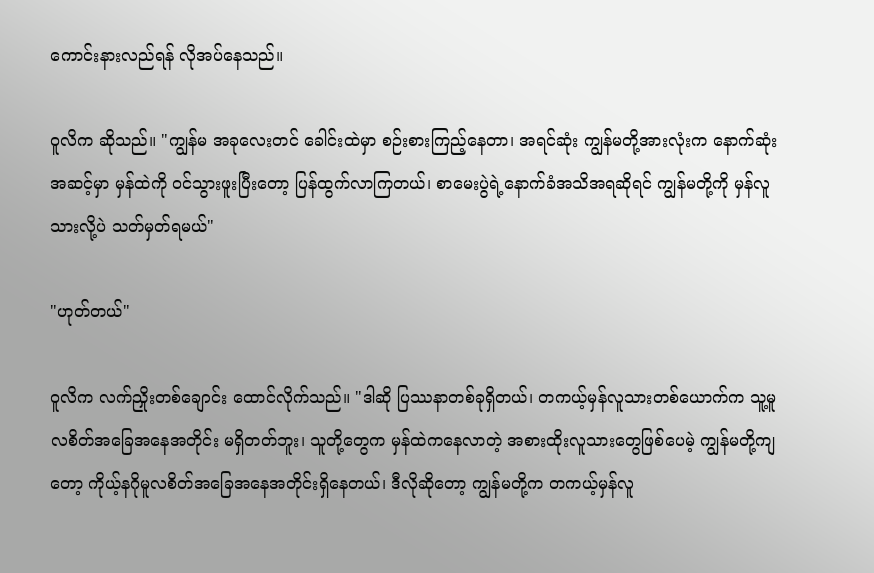ကောင်းနားလည်ရန် လိုအပ်နေသည်။

ဝူလိက ဆိုသည်။ "ကျွန်မ အခုလေးတင် ခေါင်းထဲမှာ စဉ်းစားကြည့်နေတာ၊ အရင်ဆုံး ကျွန်မတို့အားလုံးက နောက်ဆုံးအဆင့်မှာ မှန်ထဲကို ဝင်သွားဖူးပြီးတော့ ပြန်ထွက်လာကြတယ်၊ စာမေးပွဲရဲ့နောက်ခံအသိအရဆိုရင် ကျွန်မတို့ကို မှန်လူသားလို့ပဲ သတ်မှတ်ရမယ်"

"ဟုတ်တယ်"

ဝူလိက လက်ညှိုးတစ်ချောင်း ထောင်လိုက်သည်။ "ဒါဆို ပြဿနာတစ်ခုရှိတယ်၊ တကယ့်မှန်လူသားတစ်ယောက်က သူ့မူလစိတ်အခြေအနေအတိုင်း မရှိတတ်ဘူး၊ သူတို့တွေက မှန်ထဲကနေလာတဲ့ အစားထိုးလူသားတွေဖြစ်ပေမဲ့ ကျွန်မတို့ကျတော့ ကိုယ့်နဂိုမူလစိတ်အခြေအနေအတိုင်းရှိနေတယ်၊ ဒီလိုဆိုတော့ ကျွန်မတို့က တကယ့်မှန်လူ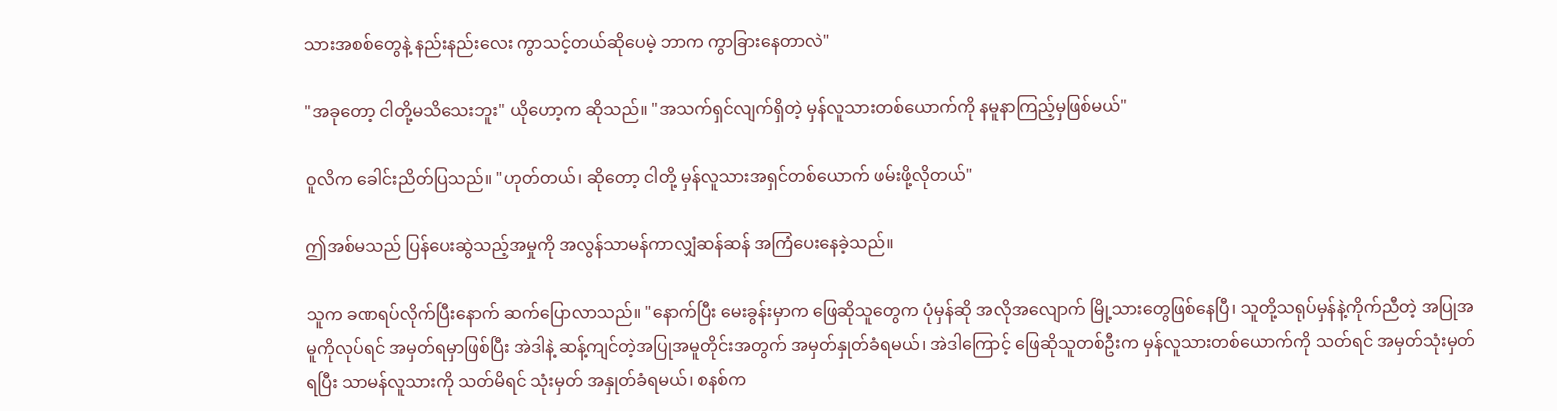သားအစစ်တွေနဲ့ နည်းနည်းလေး ကွာသင့်တယ်ဆိုပေမဲ့ ဘာက ကွာခြားနေတာလဲ"

"အခုတော့ ငါတို့မသိသေးဘူး" ယိုဟော့က ဆိုသည်။ "အသက်ရှင်လျက်ရှိတဲ့ မှန်လူသားတစ်ယောက်ကို နမူနာကြည့်မှဖြစ်မယ်"

ဝူလိက ခေါင်းညိတ်ပြသည်။ "ဟုတ်တယ်၊ ဆိုတော့ ငါတို့ မှန်လူသားအရှင်တစ်ယောက် ဖမ်းဖို့လိုတယ်"

ဤအစ်မသည် ပြန်ပေးဆွဲသည့်အမှုကို အလွန်သာမန်ကာလျှံဆန်ဆန် အကြံပေးနေခဲ့သည်။

သူက ခဏရပ်လိုက်ပြီးနောက် ဆက်ပြောလာသည်။ "နောက်ပြီး မေးခွန်းမှာက ဖြေဆိုသူတွေက ပုံမှန်ဆို အလိုအလျောက် မြို့သားတွေဖြစ်နေပြီ၊ သူတို့သရုပ်မှန်နဲ့ကိုက်ညီတဲ့ အပြုအမူကိုလုပ်ရင် အမှတ်ရမှာဖြစ်ပြီး အဲဒါနဲ့ ဆန့်ကျင်တဲ့အပြုအမူတိုင်းအတွက် အမှတ်နှုတ်ခံရမယ်၊ အဲဒါကြောင့် ဖြေဆိုသူတစ်ဦးက မှန်လူသားတစ်ယောက်ကို သတ်ရင် အမှတ်သုံးမှတ်ရပြီး သာမန်လူသားကို သတ်မိရင် သုံးမှတ် အနှုတ်ခံရမယ်၊ စနစ်က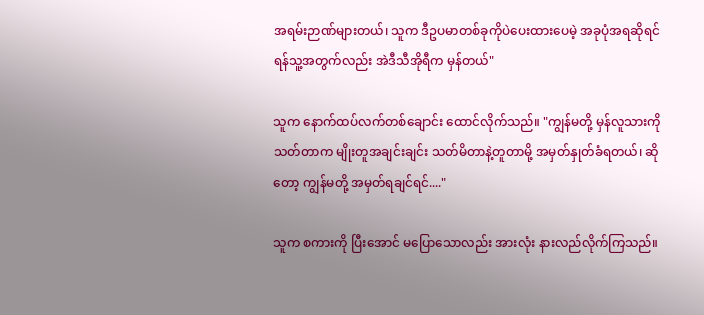အရမ်းဉာဏ်များတယ်၊ သူက ဒီဥပမာတစ်ခုကိုပဲပေးထားပေမဲ့ အခုပုံအရဆိုရင် ရန်သူ့အတွက်လည်း အဲဒီသီအိုရီက မှန်တယ်"

သူက နောက်ထပ်လက်တစ်ချောင်း ထောင်လိုက်သည်။ "ကျွန်မတို့ မှန်လူသားကိုသတ်တာက မျိုးတူအချင်းချင်း သတ်မိတာနဲ့တူတာမို့ အမှတ်နှုတ်ခံရတယ်၊ ဆိုတော့ ကျွန်မတို့ အမှတ်ရချင်ရင်...."

သူက စကားကို ပြီးအောင် မပြောသောလည်း အားလုံး နားလည်လိုက်ကြသည်။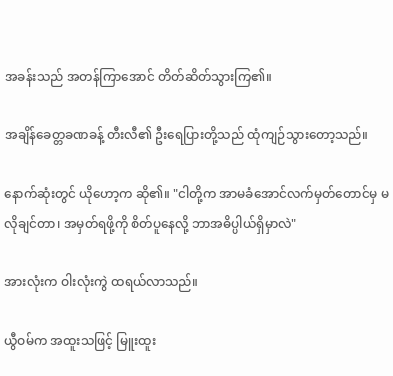အခန်းသည် အတန်ကြာအောင် တိတ်ဆိတ်သွားကြ၏။

အချိန်ခေတ္တခဏခန့် တီးလီ၏ ဦးရေပြားတို့သည် ထုံကျဉ်သွားတော့သည်။

နောက်ဆုံးတွင် ယိုဟော့က ဆို၏။ "ငါတို့က အာမခံအောင်လက်မှတ်တောင်မှ မလိုချင်တာ၊ အမှတ်ရဖို့ကို စိတ်ပူနေလို့ ဘာအဓိပ္ပါယ်ရှိမှာလဲ"

အားလုံးက ဝါးလုံးကွဲ ထရယ်လာသည်။

ယွီဝမ်က အထူးသဖြင့် မြူးထူး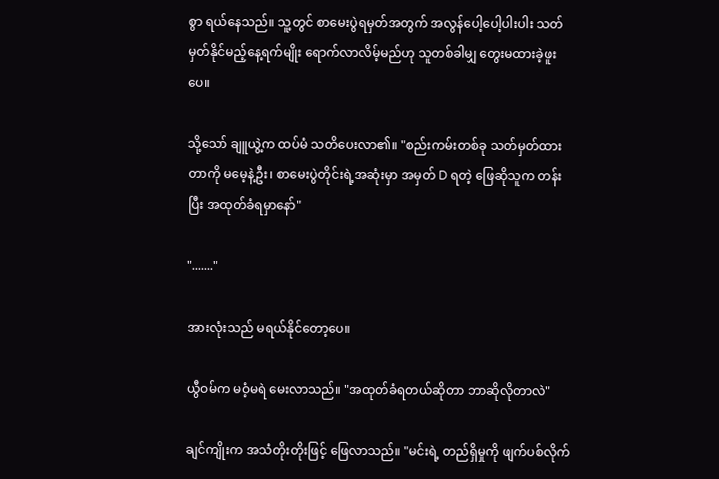စွာ ရယ်နေသည်။ သူ့တွင် စာမေးပွဲရမှတ်အတွက် အလွန်ပေါ့ပေါ့ပါးပါး သတ်မှတ်နိုင်မည့်နေ့ရက်မျိုး ရောက်လာလိမ့်မည်ဟု သူတစ်ခါမျှ တွေးမထားခဲ့ဖူးပေ။

သို့သော် ချူယွဲ့က ထပ်မံ သတိပေးလာ၏။ "စည်းကမ်းတစ်ခု သတ်မှတ်ထားတာကို မမေ့နဲ့ဦး၊ စာမေးပွဲတိုင်းရဲ့အဆုံးမှာ အမှတ် D ရတဲ့ ဖြေဆိုသူက တန်းပြီး အထုတ်ခံရမှာနော်"

"......."

အားလုံးသည် မရယ်နိုင်တော့ပေ။

ယွီဝမ်က မဝံ့မရဲ မေးလာသည်။ "အထုတ်ခံရတယ်ဆိုတာ ဘာဆိုလိုတာလဲ"

ချင်ကျိုးက အသံတိုးတိုးဖြင့် ဖြေလာသည်။ "မင်းရဲ့ တည်ရှိမှုကို ဖျက်ပစ်လိုက်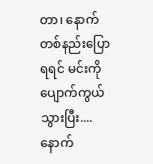တာ၊ နောက်တစ်နည်းပြောရရင် မင်းကိုပျောက်ကွယ်သွားပြီး....နောက်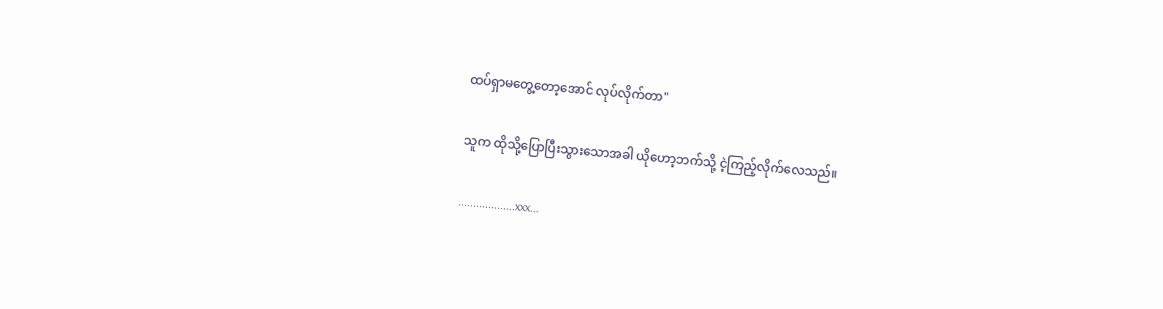ထပ်ရှာမတွေ့တော့အောင် လုပ်လိုက်တာ"

သူက ထိုသို့ပြောပြီးသွားသောအခါ ယိုဟော့ဘက်သို့ ငဲ့ကြည့်လိုက်လေသည်။

...................xxx...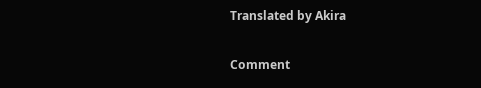Translated by Akira

Comment